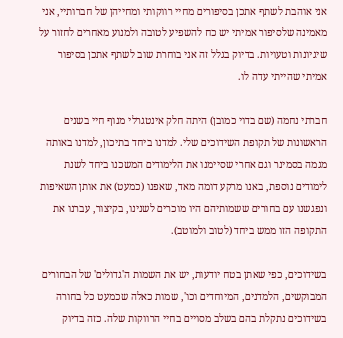אני אוהבת לשתף אתכן בסיפורים מחיי רווקותי ומחייהן של חברותיי, אני מאמינה שלסיפור אמיתי יש כח להשפיע לטובה ולמנוע מאחרים לחזור על שיגיונות וטעויות. בדיוק בגלל זה אני בוחרת שוב לשתף אתכן בסיפור אמיתי שהייתי עדה לו.

חברתי נחמה (שם בדוי כמובן) היתה חלק אינטגרלי מנוף חיי בשנים הראשונות של תקופת השידוכים שלי. למדנו ביחד בתיכון, למדנו באותה מגמה בסמינר וגם אחרי שסיימנו את הלימודים המשכנו ביחד לשנת לימודים נוספת, באנו מרקע דומה מאד, שאפנו (כמעט) את אותן השאיפות ונפגשנו עם בחורים ששמותיהם היו מוכרים לשנינו, בקיצור, עברנו את התקופה הזו ממש ביחד (לטוב ולמוטב).

בשידוכים, כפי שאתן בטח יודעות, יש את השמות ה'גדולים' של הבחורים המבוקשים, הלמדנים, המיוחדים וכו', שמות כאלה שכמעט כל בחורה בשידוכים נתקלת בהם בשלב מסויים בחיי הרווקות שלה. כזה בדיוק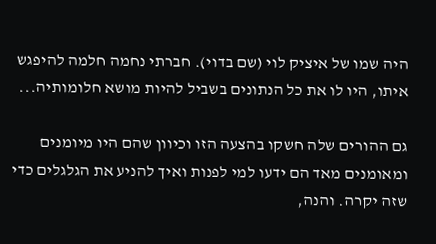היה שמו של איציק לוי (שם בדוי). חברתי נחמה חלמה להיפגש איתו, היו לו את כל הנתונים בשביל להיות מושא חלומותיה...

גם ההורים שלה חשקו בהצעה הזו וכיוון שהם היו מיומנים ומאומנים מאד הם ידעו למי לפנות ואיך להניע את הגלגלים כדי שזה יקרה. והנה,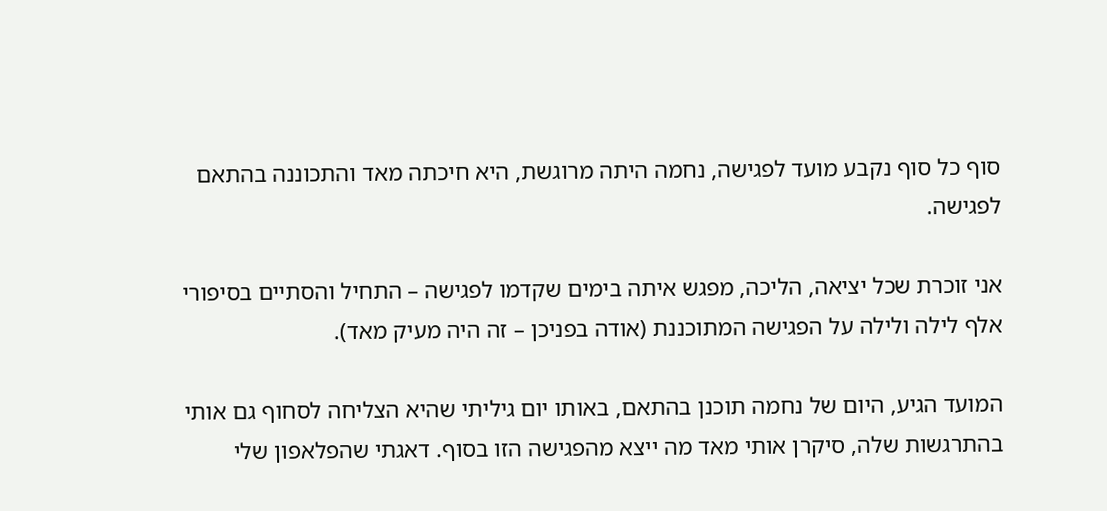סוף כל סוף נקבע מועד לפגישה, נחמה היתה מרוגשת, היא חיכתה מאד והתכוננה בהתאם לפגישה.

אני זוכרת שכל יציאה, הליכה, מפגש איתה בימים שקדמו לפגישה – התחיל והסתיים בסיפורי אלף לילה ולילה על הפגישה המתוכננת (אודה בפניכן – זה היה מעיק מאד).

המועד הגיע, היום של נחמה תוכנן בהתאם, באותו יום גיליתי שהיא הצליחה לסחוף גם אותי בהתרגשות שלה, סיקרן אותי מאד מה ייצא מהפגישה הזו בסוף. דאגתי שהפלאפון שלי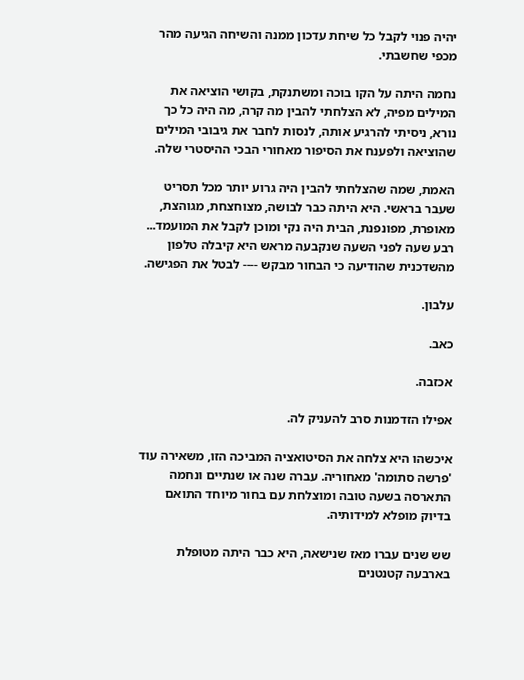יהיה פנוי לקבל כל שיחת עדכון ממנה והשיחה הגיעה מהר מכפי שחשבתי.

נחמה היתה על הקו בוכה ומשתנקת, בקושי הוציאה את המילים מפיה, לא הצלחתי להבין מה קרה, מה היה כל כך נורא, ניסיתי להרגיע אותה, לנסות לחבר את גיבובי המילים שהוציאה ולפענח את הסיפור מאחורי הבכי ההיסטרי שלה.

האמת, שמה שהצלחתי להבין היה גרוע יותר מכל תסריט שעבר בראשי. היא היתה כבר לבושה, מצוחצחת, מגוהצת, מאופרת, מפונפנת, הבית היה נקי ומוכן לקבל את המועמד... רבע שעה לפני השעה שנקבעה מראש היא קיבלה טלפון מהשדכנית שהודיעה כי הבחור מבקש ---- לבטל את הפגישה.

עלבון.

כאב.

אכזבה.

אפילו הזדמנות סרב להעניק לה.

איכשהו היא צלחה את הסיטואציה המביכה הזו, משאירה עוד 'פרשה סתומה' מאחוריה. עברה שנה או שנתיים ונחמה התארסה בשעה טובה ומוצלחת עם בחור מיוחד התואם בדיוק מופלא למידותיה.

שש שנים עברו מאז שנישאה, היא כבר היתה מטופלת בארבעה קטנטנים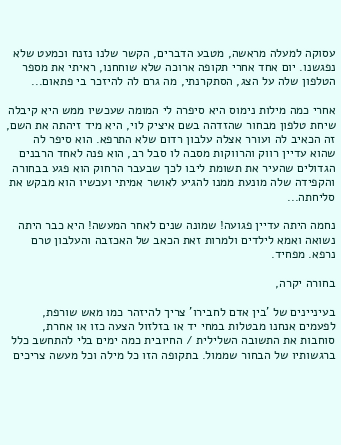עסוקה למעלה מראשה, מטבע הדברים, הקשר שלנו נזנח וכמעט שלא נפגשנו. יום אחד אחרי תקופה ארוכה שלא שוחחנו, ראיתי את מספר הטלפון שלה על הצג, הסתקרנתי, מה גרם לה להיזכר בי פתאום...

אחרי כמה מילות נימוס היא סיפרה לי המומה שעכשיו ממש היא קיבלה שיחת טלפון מבחור שהזדהה בשם איציק לוי, היא מיד זיהתה את השם, זה הכאיב לה ועורר אצלה עלבון רדום שלא התרפא. הוא סיפר לה שהוא עדיין רווק והרווקות מסבה לו סבל רב, הוא פנה לאחד הרבנים הגדולים שהעיר את תשומת ליבו לכך שבעבר הרחוק הוא פגע בבחורה והקפידה שלה מונעת ממנו להגיע לאושר אמיתי ועכשיו הוא מבקש את סליחתה...

נחמה היתה עדיין פגועה! שמונה שנים לאחר המעשה! היא כבר היתה נשואה ואמא לילדים ולמרות זאת הכאב של האכזבה והעלבון טרם נרפא. מפחיד.

בחורה יקרה,

בעיניינים של 'בין אדם לחבירו' צריך להיזהר כמו מאש שורפת, לפעמים אנחנו מבטלות במחי יד או בזלזול הצעה כזו או אחרת, סוחבות את התשובה השלילית / החיובית כמה ימים בלי להתחשב כלל ברגשותיו של הבחור שממול. בתקופה הזו כל מילה וכל מעשה צריכים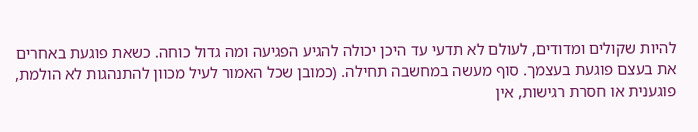להיות שקולים ומדודים, לעולם לא תדעי עד היכן יכולה להגיע הפגיעה ומה גדול כוחה. כשאת פוגעת באחרים את בעצם פוגעת בעצמך. סוף מעשה במחשבה תחילה. (כמובן שכל האמור לעיל מכוון להתנהגות לא הולמת, פוגענית או חסרת רגישות, אין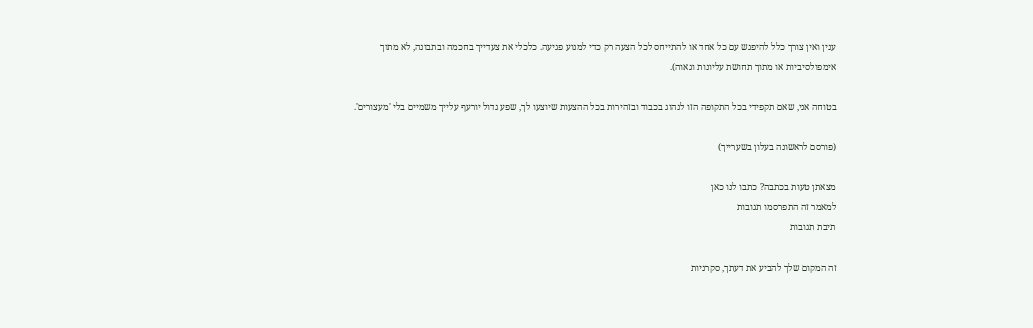ענין ואין צורך כלל להיפגש עם כל אחד או להתייחס לכל הצעה רק כדי למנוע פגיעה. כלכלי את צעדייך בחכמה ובתבונה, לא מתוך אימפולסיביות או מתוך תחושת עליונות וגאוה).

בטוחה אני, שאם תקפידי בכל התקופה הזו לנהוג בכבוד ובזהירות בכל ההצעות שיוצעו לך, שפע גדול יורעף עלייך משמיים בלי 'מעצורים'.

(פורסם לראשונה בעלון בשערייך)

מצאתן טעות בכתבה? כתבו לנו כאן
למאמר זה התפרסמו תגובות
תיבת תגובות

זה המקום שלך להביע את דעתך, סקרניות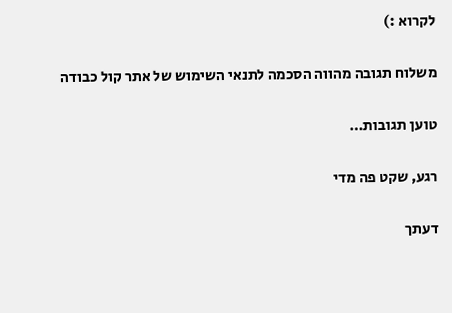לקרוא :)

משלוח תגובה מהווה הסכמה לתנאי השימוש של אתר קול כבודה

טוען תגובות…

רגע, שקט פה מדי

דעתך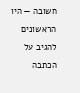חשובה — היו הראשונים להגיב על הכתבה